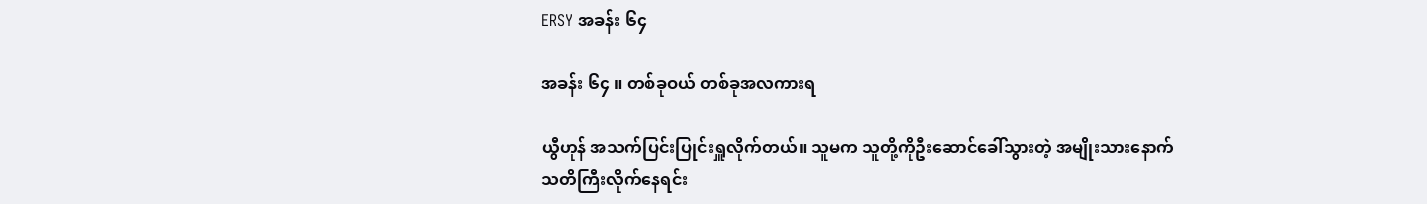ERSY အခန်း ၆၄

အခန်း ၆၄ ။ တစ်ခုဝယ် တစ်ခုအလကားရ

ယွီဟုန် အသက်ပြင်းပြုင်းရှူလိုက်တယ်။ သူမက သူတို့ကိုဦးဆောင်ခေါ်သွားတဲ့ အမျိုးသားနောက် သတိကြီးလိုက်နေရင်း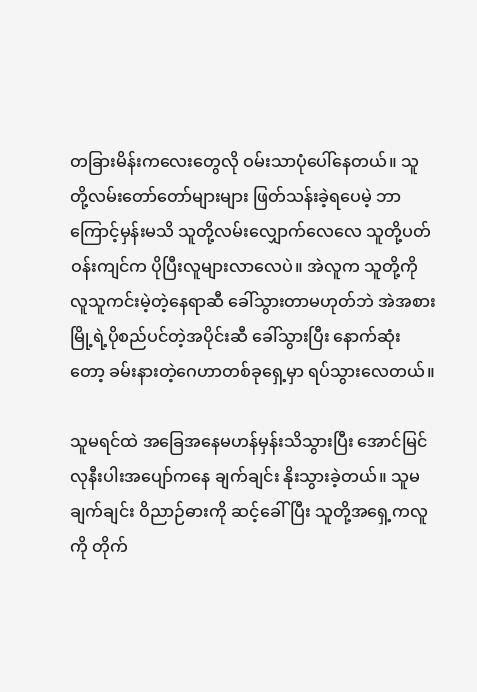တခြားမိန်းကလေးတွေလို ဝမ်းသာပုံပေါ်နေတယ်။ သူတို့လမ်းတော်တော်များများ ဖြတ်သန်းခဲ့ရပေမဲ့ ဘာကြောင့်မှန်းမသိ သူတို့လမ်းလျှောက်လေလေ သူတို့ပတ်ဝန်းကျင်က ပိုပြီးလူများ‌လာလေပဲ။ အဲလူက သူတို့ကို လူသူကင်းမဲ့တဲ့နေရာဆီ ခေါ်သွားတာမဟုတ်ဘဲ အဲအစား မြို့ရဲ့ပိုစည်ပင်တဲ့အပိုင်းဆီ ခေါ်သွားပြီး နောက်ဆုံးတော့ ခမ်းနားတဲ့ဂေဟာတစ်ခုရှေ့မှာ ရပ်သွားလေတယ်။

သူမရင်ထဲ အခြေအနေမဟန်မှန်းသိသွားပြီး အောင်မြင်လုနီးပါးအပျော်ကနေ ချက်ချင်း နိုးသွားခဲ့တယ်။ သူမ ချက်ချင်း ဝိညာဉ်ဓားကို ဆင့်ခေါ်ပြီး သူတို့အရှေ့ကလူကို တိုက်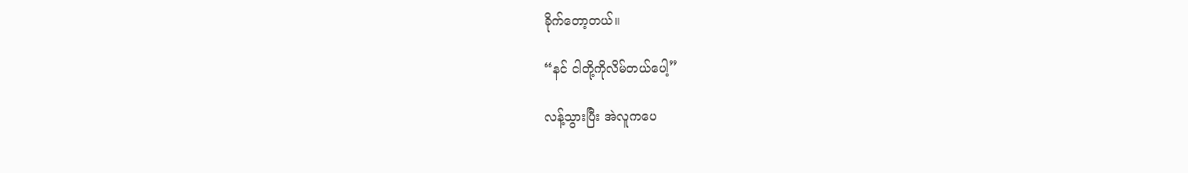ခိုက်တော့တယ်။

“နင် ငါတို့ကိုလိမ်တယ်ပေါ့”

လန့်သွားပြီး အဲလူကပေ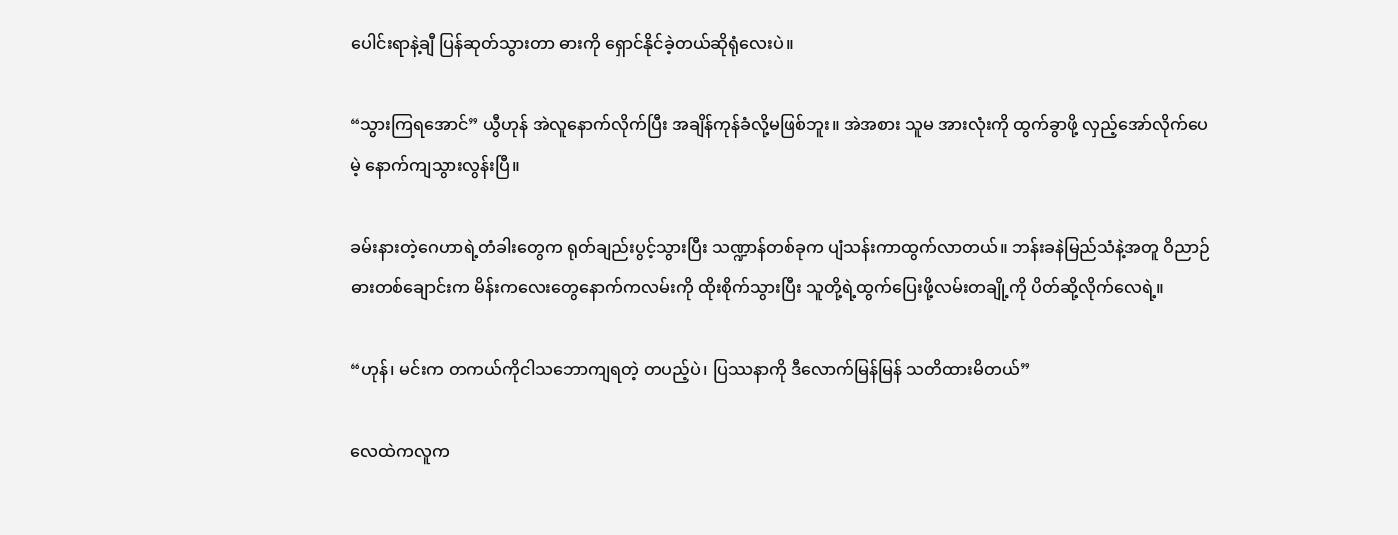ပေါင်းရာနဲ့ချီ ပြန်ဆုတ်သွားတာ ဓားကို ရှောင်နိုင်ခဲ့တယ်ဆိုရုံလေးပဲ။

“သွားကြရအောင်” ယွီဟုန် အဲလူနောက်လိုက်ပြီး အချိန်ကုန်ခံလို့မဖြစ်ဘူး။ အဲအစား သူမ အားလုံးကို ထွက်ခွာဖို့ လှည့်အော်လိုက်ပေမဲ့ နောက်ကျသွားလွန်းပြီ။

ခမ်းနားတဲ့ဂေဟာရဲ့တံခါးတွေက ရုတ်ချည်းပွင့်သွားပြီး သဏ္ဍာန်တစ်ခုက ပျံသန်းကာထွက်လာတယ်။ ဘန်းခနဲမြည်သံနဲ့အတူ ဝိညာဉ်ဓားတစ်ချောင်းက မိန်းကလေးတွေနောက်ကလမ်းကို ထိုးစိုက်သွားပြီး သူတို့ရဲ့ထွက်ပြေးဖို့လမ်းတချို့ကို ပိတ်ဆို့လိုက်လေရဲ့။

“ဟုန်၊ မင်းက တကယ်ကိုငါသဘောကျရတဲ့ တပည့်ပဲ၊ ပြဿနာကို ဒီလောက်မြန်မြန် သ‌တိထားမိတယ်”

လေထဲကလူက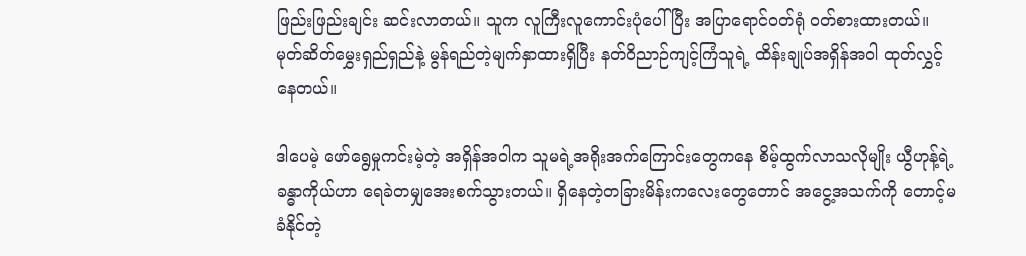ဖြည်းဖြည်းချင်း ဆင်းလာတယ်။ သူက လူကြီးလူကောင်းပုံပေါ်ပြီး အပြာရောင်ဝတ်ရုံ ဝတ်စားထားတယ်။ မုတ်ဆိတ်မွှေးရှည်ရှည်နဲ့ မွန်ရည်တဲ့မျက်နှာထားရှိပြီး နတ်ဝိညာဉ်ကျင့်ကြံသူရဲ့ ထိန်းချုပ်အရှိန်အဝါ ထုတ်လွှင့်နေတယ်။

ဒါပေမဲ့ ဖော်ရွေမှုကင်းမဲ့တဲ့ အရှိန်အဝါက သူမရဲ့အရိုးအက်ကြောင်းတွေကနေ စိမ့်ထွက်လာသလိုမျိုး ယွီဟုန့်ရဲ့ခန္ဓာကိုယ်ဟာ ရေခဲတမျှအေးစက်သွားတယ်။ ရှိနေတဲ့တခြားမိန်းကလေး‌တွေတောင် အငွေ့အသက်ကို တောင့်မခံနိုင်တဲ့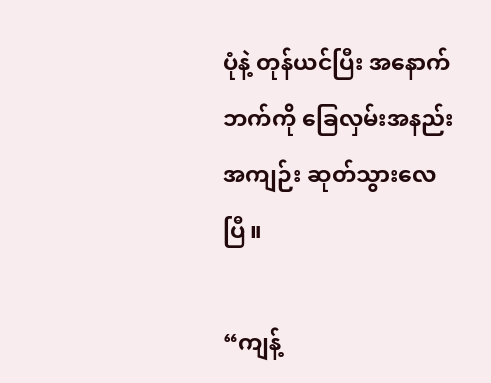ပုံနဲ့ တုန်ယင်ပြီး အနောက်ဘက်ကို ခြေလှမ်းအနည်းအကျဉ်း ဆုတ်သွားလေပြီ။

“ကျန့်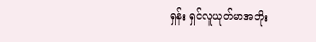ရှန်း ရှင်လူယုတ်မာအဘိုး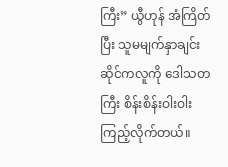ကြီး” ယွီဟုန် အံကြိတ်ပြီး သူမမျက်နှာချင်းဆိုင်ကလူကို ဒေါသတကြီး စိန်းစိန်းဝါးဝါး ကြည့်လိုက်တယ်။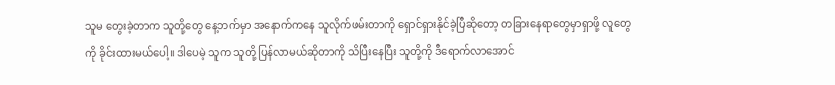သူမ တွေးခဲ့တာက သူတို့တွေ နေ့ဘက်မှာ အနောက်ကနေ သူလိုက်ဖမ်းတာကို ရှောင်ရှားနိုင်ခဲ့ပြီဆိုတော့ တခြားနေရာတွေမှာရှာဖို့ လူတွေကို ခိုင်းထားမယ်ပေါ့။ ဒါပေမဲ့ သူက သူတို့ ပြန်လာမယ်ဆိုတာကို သိပြီးနေပြီး သူတို့ကို ဒီရောက်လာအောင်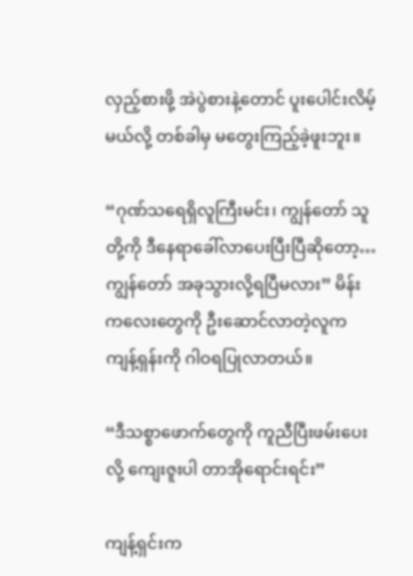လှည့်စားဖို့ အဲပွဲစားနဲ့တောင် ပူးပေါင်းလိမ့်မယ်လို့ တစ်ခါမှ မ‌တွေးကြည့်ခဲ့ဖူးဘူး။

“ဂုဏ်သရေရှိလူကြီးမင်း၊ ကျွန်တော် သူတို့ကို ဒီနေရာခေါ်လာပေးပြီးပြီဆိုတော့… ကျွန်တော် အခုသွားလို့ရပြီမလား” မိန်းကလေးတွေကို ဦးဆောင်လာတဲ့လူက ကျန့်ရှန်းကို ဂါဝရပြုလာတယ်။

“ဒီသစ္စာဖောက်တွေကို ကူညီပြီးဖမ်းပေးလို့ ကျေးဇူးပါ တာအိုရောင်းရင်း”

ကျန့်ရှင်းက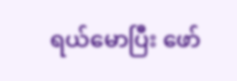ရယ်မောပြီး ‌ဖော်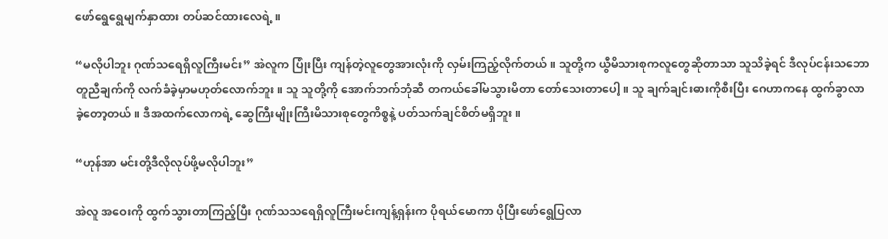ဖော်ရွေရွေမျက်နှာထား တပ်ဆင်ထားလေရဲ့။

“မလိုပါဘူး ဂုဏ်သရေရှိလူကြီးမင်း” အဲလူက ပြုံးပြီး ကျန်တဲ့လူတွေအားလုံးကို လှမ်းကြည့်လိုက်တယ်။ သူတို့က ယွီမိသားစုကလူတွေဆိုတာသာ သူသိခဲ့ရင် ဒီလုပ်ငန်းသဘောတူညီချက်ကို လက်ခံခဲ့မှာမဟုတ်လောက်ဘူး။ သူ သူတို့ကို အောက်ဘက်ဘုံဆီ တကယ်ခေါ်မသွားမိတာ တော်သေးတာပေါ့။ သူ ချက်ချင်းဓားကိုစီးပြီး ဂေဟာကနေ ထွက်ခွာလာခဲ့တော့တယ်။ ဒီအထက်လောကရဲ့ ဆွေကြီးမျိုးကြီးမိသားစုတွေကိစ္စနဲ့ ပတ်သက်ချင်စိတ်မရှိဘူး။

“ဟုန်အာ မင်းတို့ဒီလိုလုပ်ဖို့မလိုပါဘူး”

အဲလူ အဝေးကို ထွက်သွားတာကြည့်ပြီး ဂုဏ်သသရေရှိလူကြီးမင်းကျန့်ရှန်းက ပိုရယ်မောကာ ပိုပြီးဖော်ရွေပြလာ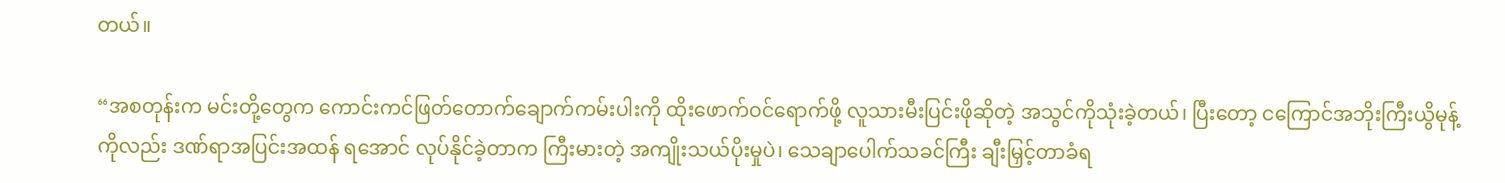တယ်။

“အစတုန်းက မင်းတို့တွေက ကောင်းကင်ဖြတ်တောက်ချောက်ကမ်းပါးကို ထိုးဖောက်ဝင်ရောက်ဖို့ လူသားမီးပြင်းဖိုဆိုတဲ့ အသွင်ကိုသုံးခဲ့တယ်၊ ပြီးတော့ ငကြောင်အဘိုးကြီးယွိမုန့်ကိုလည်း ဒဏ်ရာအပြင်းအထန် ရအောင် လုပ်နိုင်ခဲ့တာက ကြီးမားတဲ့ အကျိုးသယ်ပိုးမှုပဲ၊ သေချာပေါက်သခင်ကြီး ချီးမြှင့်တာခံရ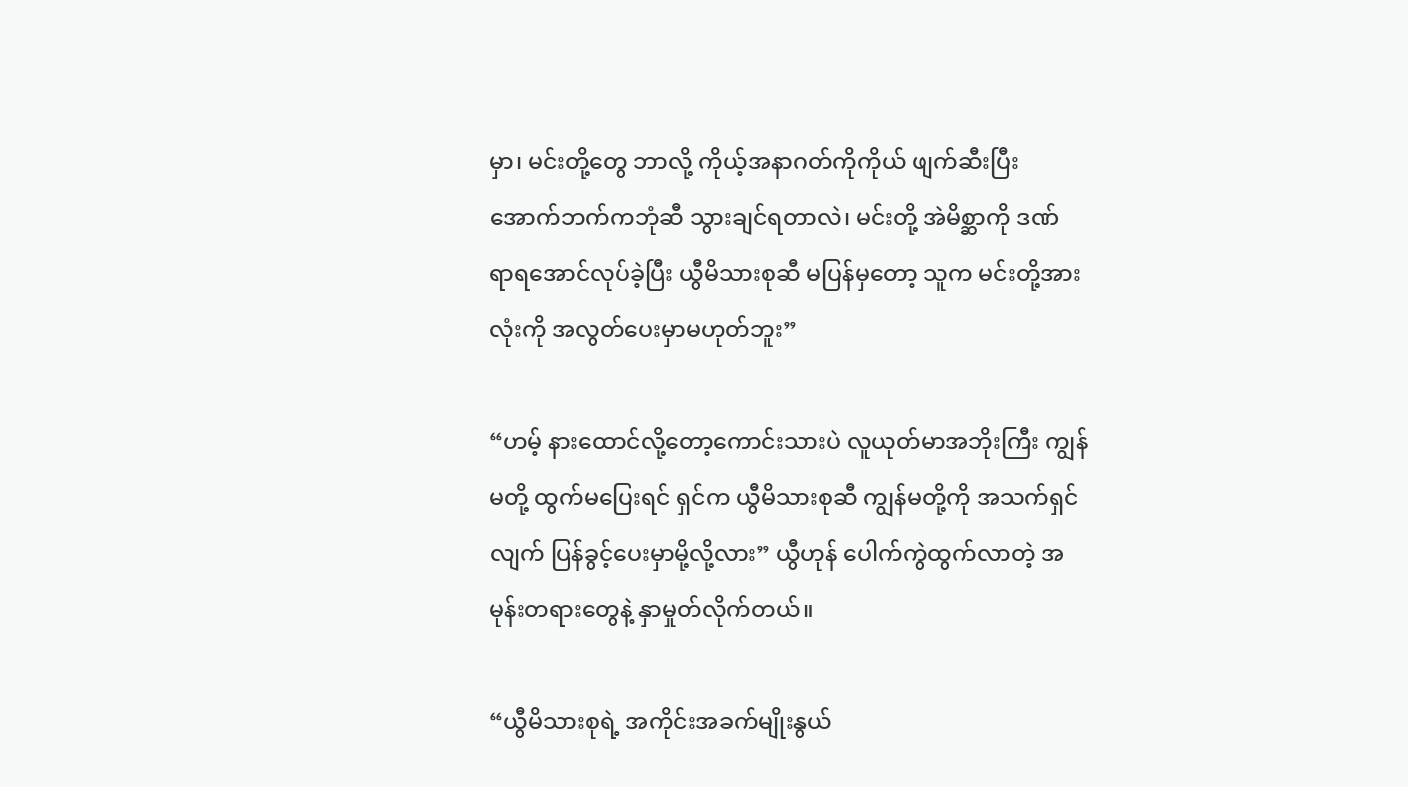မှာ၊ မင်းတို့တွေ ဘာလို့ ကိုယ့်အနာဂတ်ကိုကိုယ် ဖျက်ဆီးပြီး အောက်ဘက်ကဘုံဆီ သွားချင်ရတာလဲ၊ မင်းတို့ အဲမိစ္ဆာကို ဒဏ်ရာ‌ရအောင်လုပ်ခဲ့ပြီး ယွီမိသားစုဆီ မပြန်မှတော့ သူက မင်းတို့အားလုံးကို အလွတ်ပေးမှာမဟုတ်ဘူး”

“ဟမ့် နားထောင်လို့တော့ကောင်းသားပဲ လူယုတ်မာအဘိုးကြီး ကျွန်မတို့ ထွက်မပြေးရင် ရှင်က ယွီမိသားစုဆီ ကျွန်မတို့ကို အသက်ရှင်လျက် ပြန်ခွင့်ပေးမှာမို့လို့လား” ယွီဟုန် ပေါက်ကွဲထွက်လာတဲ့ အမုန်းတရားတွေနဲ့ နှာမှုတ်လိုက်တယ်။

“ယွီမိသားစုရဲ့ အကိုင်းအခက်မျိုးနွယ်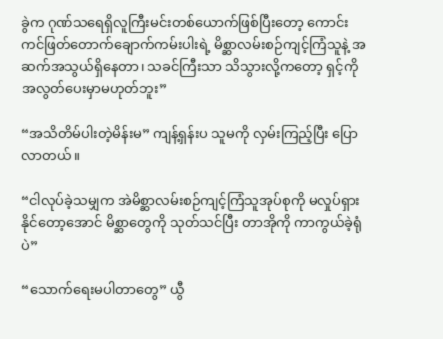ခွဲက ဂုဏ်သရေရှိလူကြီးမင်းတစ်ယောက်ဖြစ်ပြီးတော့ ကောင်းကင်ဖြတ်တောက်ချောက်ကမ်းပါးရဲ့ မိစ္ဆာလမ်းစဉ်ကျင့်ကြံသူနဲ့ အဆက်အသွယ်ရှိနေတာ၊ သခင်ကြီးသာ သိသွားလို့ကတော့ ရှင့်ကို အလွတ်ပေးမှာမဟုတ်ဘူး”

“အသိတိမ်ပါးတဲ့မိန်းမ” ကျန့်ရှန်းပ သူမကို လှမ်းကြည့်ပြီး ပြောလာတယ်။

“ငါလုပ်ခဲ့သမျှက အဲမိစ္ဆာလမ်းစဉ်ကျင့်ကြံသူအုပ်စုကို မလှုပ်ရှားနိုင်တော့အောင် မိစ္ဆာတွေကို သုတ်သင်ပြီး တာအိုကို ကာကွယ်ခဲ့ရုံပဲ”

“သောက်ရေးမပါတာတွေ” ယွီ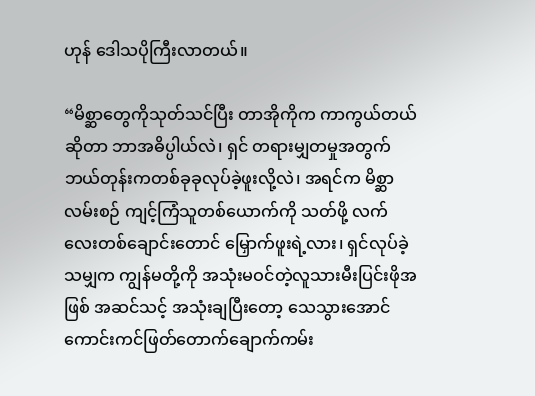ဟုန် ဒေါသပိုကြီးလာတယ်။

“မိစ္ဆာတွေကိုသုတ်သင်ပြီး တာအိုကိုက ကာကွယ်တယ်ဆိုတာ ဘာအဓိပ္ပါယ်လဲ၊ ရှင် တရားမျှတမှုအတွက် ဘယ်တုန်းကတစ်ခုခုလုပ်ခဲ့ဖူးလို့လဲ၊ အရင်က မိစ္ဆာလမ်းစဉ် ကျင့်ကြံသူတစ်ယောက်ကို သတ်ဖို့ လက်လေး‌တစ်ချောင်းတောင် မြှောက်ဖူးရဲ့လား၊ ရှင်လုပ်ခဲ့သမျှက ကျွန်မတို့ကို အသုံးမဝင်တဲ့လူသားမီးပြင်းဖိုအဖြစ် အဆင်သင့် အသုံးချပြီးတော့ သေ‌သွားအောင် ကောင်းကင်ဖြတ်တောက်ချောက်ကမ်း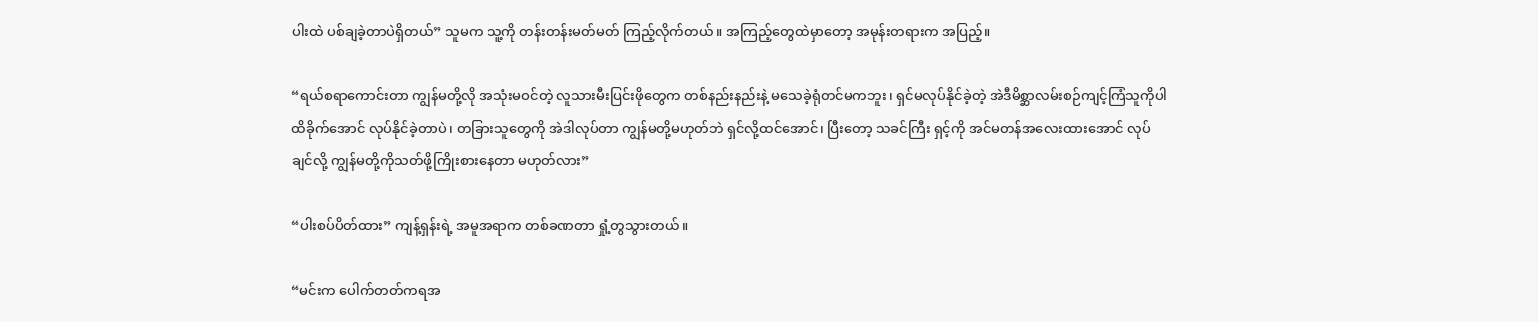ပါးထဲ ပစ်ချခဲ့တာပဲရှိတယ်” သူမက သူ့ကို တန်းတန်းမတ်မတ် ကြည့်လိုက်တယ်။ အကြည့်တွေထဲမှာတော့ အမုန်းတရားက အပြည့်။

“ရယ်စရာကောင်းတာ ကျွန်မတို့လို အသုံးမဝင်တဲ့ လူသားမီးပြင်းဖိုတွေက တစ်နည်းနည်းနဲ့ မသေခဲ့ရုံတင်မကဘူး၊ ရှင်မလုပ်နိုင်ခဲ့တဲ့ အဲဒီမိစ္ဆာလမ်းစဉ်ကျင့်ကြံသူကိုပါ ထိခိုက်အောင် လုပ်နိုင်ခဲ့တာပဲ၊ တခြားသူတွေကို အဲဒါလုပ်တာ ကျွန်မတို့မဟုတ်ဘဲ ရှင်လို့ထင်အောင်၊ ပြီးတော့ သခင်ကြီး ရှင့်ကို အင်မတန်အလေးထားအောင် လုပ်ချင်လို့ ကျွန်မတို့ကိုသတ်ဖို့ကြိုးစားနေတာ မဟုတ်လား”

“ပါးစပ်ပိတ်ထား” ကျန့်ရှန်းရဲ့ အမူအရာက တစ်ခဏတာ ရှုံ့တွသွားတယ်။

“မင်းက ပေါက်တတ်ကရအ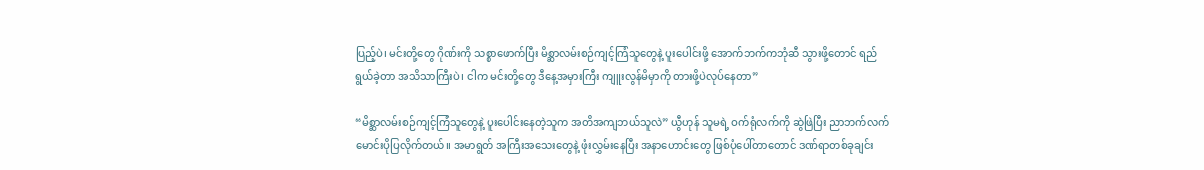ပြည့်ပဲ၊ မင်းတို့တွေ ဂိုဏ်းကို သစ္စာဖောက်ပြီး မိစ္ဆာလမ်းစဉ်ကျင့်ကြံသူတွေနဲ့ ပူးပေါင်းဖို့ အောက်ဘက်ကဘုံဆီ သွားဖို့တောင် ရည်ရွယ်ခဲ့တာ အသိသာကြီးပဲ၊ ငါက မင်းတို့တွေ ဒီနေ့အမှားကြီး ကျူးလွန်မိမှာကို တားဖို့ပဲလုပ်နေတာ”

“မိစ္ဆာလမ်းစဉ်ကျင့်ကြံသူတွေနဲ့ ပူးပေါင်းနေတဲ့သူက အတိအကျဘယ်သူလဲ” ယွီဟုန် သူမရဲ့ ဝက်ရုံလက်ကို ဆွဲဖြဲပြီး ညာဘက်လက်မောင်းပိုပြလိုက်တယ်။ အမာရွတ် အကြီးအသေးတွေနဲ့ ဖုံးလွှမ်းနေပြီး အနာဟောင်းတွေ ဖြစ်ပုံပေါ်တာတောင် ဒဏ်ရာတစ်ခုချင်း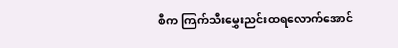စီက ကြက်သီးမွှေးညင်းထရလောက်အောင်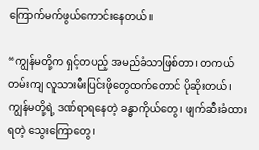ကြောက်မက်ဖွယ်ကောင်းနေတယ်။

“ကျွန်မတို့က ရှင့်တပည့် အမည်ခံသာဖြစ်တာ၊ တကယ်တမ်းကျ လူသားမီးပြင်းဖိုတွေထက်တောင် ပိုဆိုးတယ်၊ ကျွန်မတို့ရဲ့ ဒဏ်ရာရနေတဲ့ ခန္ဓာကိုယ်တွေ၊ ဖျက်ဆီးခံထားရတဲ့ ‌သွေးကြောတွေ၊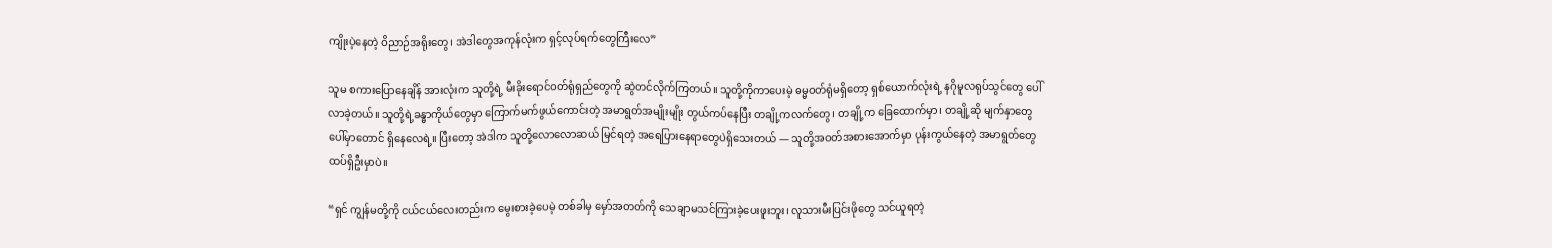ကျိုးပဲ့နေတဲ့ ဝိညာဉ်အရိုးတွေ၊ အဲဒါတွေအကုန်လုံးက ရှင့်လုပ်ရက်တွေကြီးလေ”

သူမ စကားပြောနေချိန် အားလုံးက သူတို့ရဲ့ မီးခိုးရောင်ဝတ်ရုံရှည်တွေကို ဆွဲတင်လိုက်ကြတယ်။ သူတို့ကိုကာပေးမဲ့ ဓမ္မဝတ်‌ရုံမရှိတော့ ရှစ်ယောက်လုံးရဲ့ နဂိုမူလရုပ်သွင်တွေ ပေါ်လာခဲ့တယ်။ သူတို့ရဲ့ခန္ဓာကိုယ်တွေမှာ ကြောက်မက်ဖွယ်ကောင်းတဲ့ အမာရွတ်အမျိုးမျိုး တွယ်ကပ်နေပြီး တချို့ကလက်တွေ၊ တချို့က ခြေထောက်မှာ၊ တချို့ဆို မျက်နှာတွေပေါ်မှာတောင် ရှိနေလေရဲ့။ ပြီးတော့ အဲဒါက သူတို့လောလောဆယ် မြင်ရတဲ့ အရေပြားနေရာတွေပဲရှိသေးတယ် — သူတို့အဝတ်အစားအောက်မှာ ပုန်းကွယ်နေတဲ့ အမာရွတ်တွေ ထပ်ရှိဦးမှာပဲ။

“ရှင် ကျွန်မတို့ကို ငယ်ငယ်လေးတည်းက မွေးစားခဲ့ပေမဲ့ တစ်ခါမှ မှော်အတတ်ကို သေချာမသင်ကြားခဲ့ပေးဖူးဘူး၊ လူသားမီးပြင်းဖိုတွေ သင်ယူရတဲ့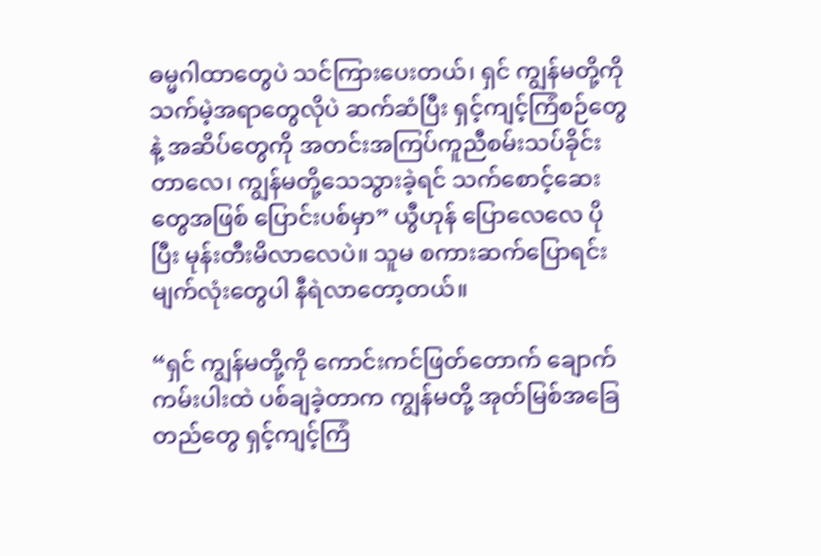ဓမ္မဂါထာတွေပဲ သင်ကြားပေးတယ်၊ ရှင် ကျွန်မတို့ကို သက်မဲ့အရာတွေလိုပဲ ဆက်ဆံပြီး ရှင့်ကျင့်ကြံစဉ်တွေနဲ့ အဆိပ်တွေကို အတင်းအကြပ်ကူညီစမ်းသပ်ခိုင်းတာလေ၊ ကျွန်မတို့သေသွားခဲ့ရင် သက်စောင့်ဆေးတွေအဖြစ် ပြောင်းပစ်မှာ” ယွီဟုန် ပြောလေလေ ပိုပြီး မုန်းတီးမိလာလေပဲ။ သူမ စကားဆက်ပြောရင်း မျက်လုံးတွေပါ နီရဲလာတော့တယ်။

“ရှင် ကျွန်မတို့ကို ကောင်းကင်ဖြတ်တောက် ချောက်ကမ်းပါးထဲ ပစ်ချခဲ့တာက ကျွန်မတို့ အုတ်မြစ်အခြေတည်တွေ ရှင့်ကျင့်ကြံ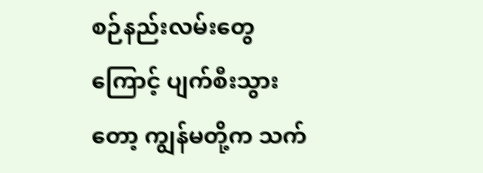စဉ်နည်းလမ်းတွေကြောင့် ပျက်စီးသွားတော့ ကျွန်မတို့က သက်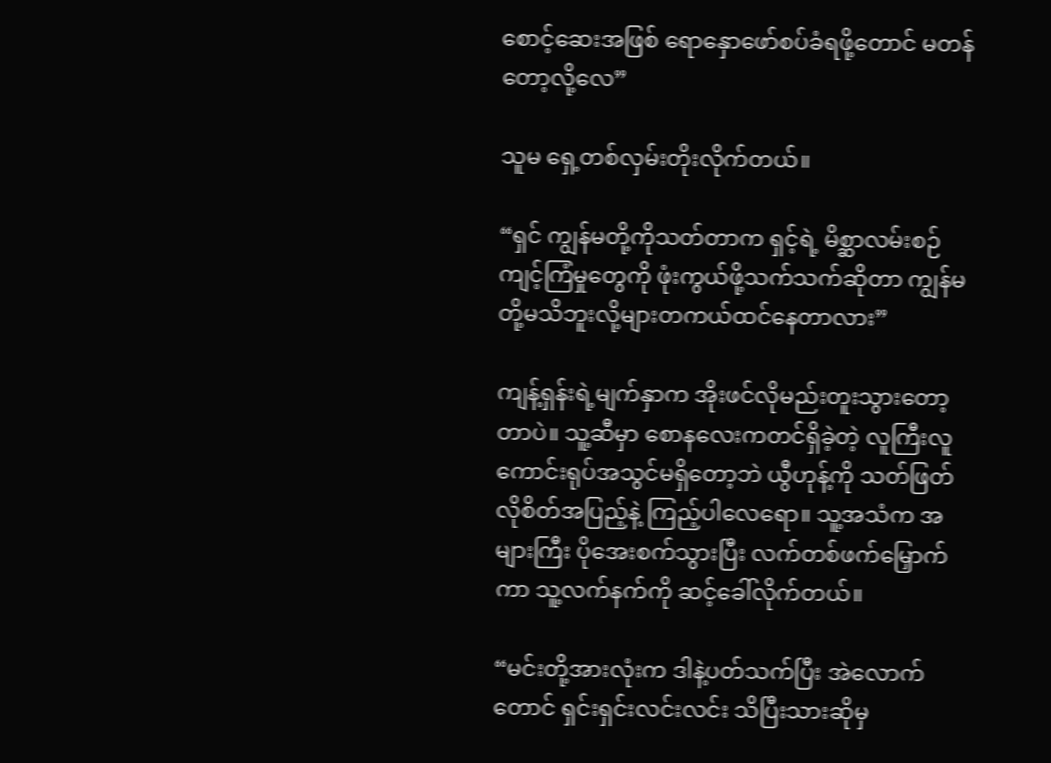စောင့်ဆေးအဖြစ် ရောနှောဖော်စပ်ခံရဖို့တောင် မတန်တော့လို့လေ”

သူမ ရှေ့တစ်လှမ်းတိုးလိုက်တယ်။

“ရှင် ကျွန်မတို့ကိုသတ်တာက ရှင့်ရဲ့ မိစ္ဆာလမ်းစဉ်ကျင့်ကြံမှုတွေကို ဖုံးကွယ်ဖို့သက်သက်ဆိုတာ ကျွန်မတို့မသိဘူးလို့များတကယ်ထင်နေတာလား”

ကျန့်ရှန်းရဲ့မျက်နှာက အိုးဖင်လိုမည်းတူးသွားတော့တာပဲ။ သူ့‌ဆီမှာ စောနလေးကတင်ရှိခဲ့တဲ့ လူကြီးလူကောင်းရုပ်အသွင်မရှိတော့ဘဲ ယွီဟုန့်ကို သတ်ဖြတ်လိုစိတ်အပြည့်နဲ့ ကြည့်ပါလေရော။ သူ့အသံက အများကြီး ပိုအေးစက်သွားပြီး လက်တစ်ဖက်မြှောက်ကာ သူ့လက်နက်ကို ဆင့်ခေါ်လိုက်တယ်။

“မင်းတို့အားလုံးက ဒါနဲ့ပတ်သက်ပြီး အဲလောက်တောင် ရှင်းရှင်းလင်းလင်း သိပြီးသားဆိုမှ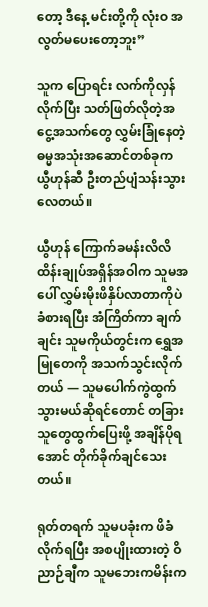တော့ ဒီနေ့ မင်းတို့ကို လုံးဝ အလွတ်မပေးတော့ဘူး”

သူက ပြောရင်း လက်ကို‌လှန်လိုက်ပြီး သတ်ဖြတ်လိုတဲ့အငွေ့အသက်တွေ လွှမ်းခြုံနေတဲ့ ဓမ္မအသုံးအဆောင်တစ်ခုက ယွီဟုန်ဆီ ဦးတည်ပျံသန်းသွားလေတယ်။

ယွီဟုန် ကြောက်ခမန်းလိလိ ထိန်းချုပ်အရှိန်အဝါက သူမအပေါ် လွှမ်းမိုးဖိနှိပ်လာတာကိုပဲ ခံစားရပြီး အံကြိတ်ကာ ချက်ချင်း သူမကိုယ်တွင်းက ရွှေအမြုတေကို အသက်သွင်းလိုက်တယ် — သူမပေါက်ကွဲထွက်သွားမယ်ဆိုရင်တောင် တခြားသူတွေထွက်ပြေးဖို့ အချိန်ပိုရအောင် တိုက်ခိုက်ချင်သေးတယ်။

ရုတ်တရက် သူမပခုံးက ဖိခံလိုက်ရပြီး အစပျိုးထားတဲ့ ဝိညာဉ်ချီက သူမဘေးကမိန်းက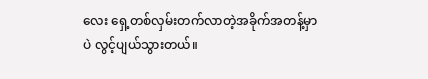လေး ရှေ့တစ်လှမ်းတက်လာတဲ့အခိုက်အတန့်မှာပဲ လွင့်ပျယ်သွားတယ်။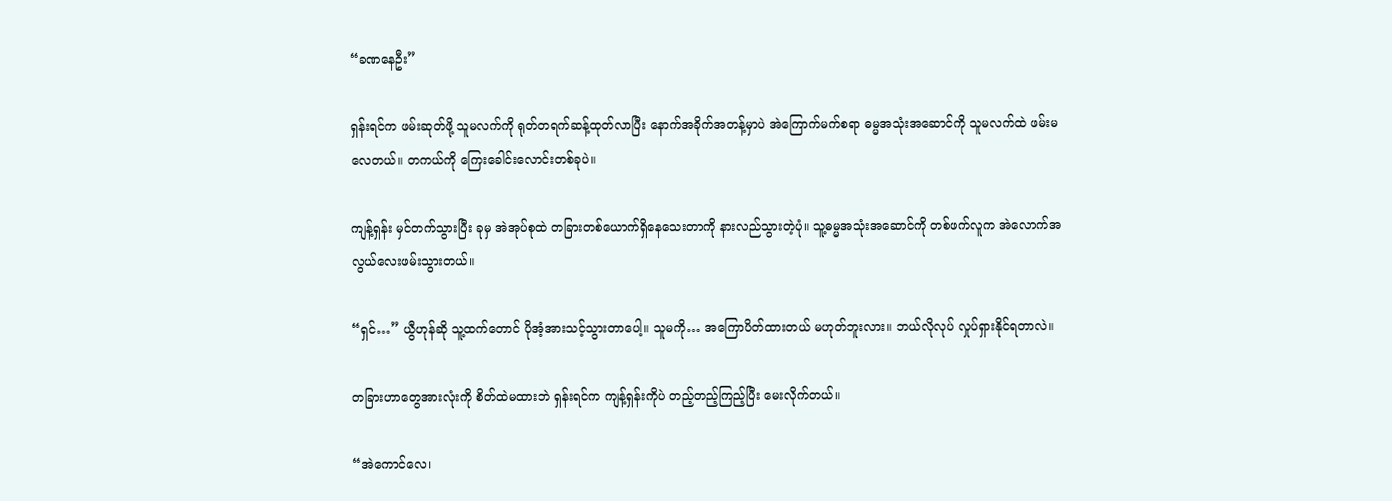“ခဏနေဦး”

ရှန်းရင်က ဖမ်းဆုတ်ဖို့ သူမလက်ကို ရုတ်တရက်ဆန့်ထုတ်လာပြီး နောက်အခိုက်အတန့်မှာပဲ အဲကြောက်မက်စရာ ဓမ္မအသုံး‌အဆောင်ကို သူမလက်ထဲ ဖမ်းမလေတယ်။ တကယ်ကို ကြေးခေါင်းလောင်းတစ်ခုပဲ။

ကျန့်ရှန်း မှင်တက်သွားပြီး ခုမှ အဲအုပ်စုထဲ တခြားတစ်ယောက်ရှိနေသေးတာကို နားလည်သွားတဲ့ပုံ။ သူ့ဓမ္မအသုံးအဆောင်ကို တစ်ဖက်လူက အဲလောက်အလွယ်လေးဖမ်းသွားတယ်။

“ရှင်…” ယွီဟုန်ဆို သူ့ထက်တောင် ပိုအံ့အားသင့်သွားတာပေါ့။ သူမကို… အကြောပိတ်ထားတယ် မဟုတ်ဘူးလား။ ဘယ်လိုလုပ် လှုပ်ရှားနိုင်ရတာလဲ။

တခြားဟာတွေအားလုံးကို စိတ်ထဲမထားဘဲ ရှန်းရင်က ကျန့်ရှန်းကိုပဲ တည့်တည့်ကြည့်ပြီး မေးလိုက်တယ်။

“အဲကောင်လေ၊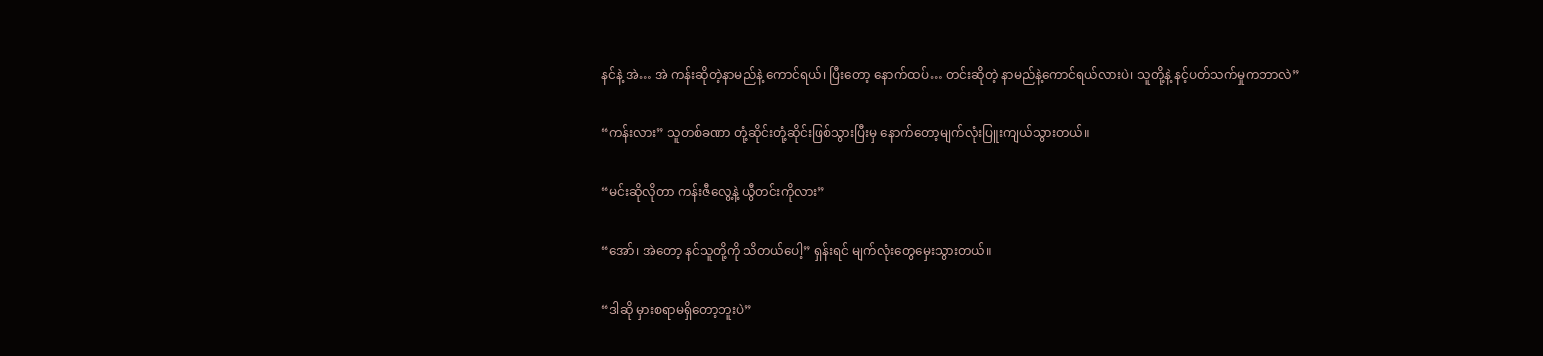နင်နဲ့ အဲ… အဲ ကန်းဆိုတဲ့နာမည်နဲ့ ကောင်ရယ်၊ ပြီးတော့ နောက်ထပ်… တင်းဆိုတဲ့ နာမည်နဲ့ကောင်ရယ်လားပဲ၊ သူတို့နဲ့ နင့်ပတ်သက်မှုကဘာလဲ”

“ကန်းလား” သူတစ်ခဏာ တုံ့ဆိုင်းတုံ့ဆိုင်းဖြစ်သွားပြီးမှ နောက်တော့မျက်လုံးပြူးကျယ်သွားတယ်။

“မင်းဆိုလိုတာ ကန်းဇီလွေ့နဲ့ ယွီတင်းကိုလား”

“အော်၊ အဲတော့ နင်သူတို့ကို သိတယ်ပေါ့” ရှန်းရင် မျက်လုံးတွေမှေးသွားတယ်။

“ဒါဆို မှားစရာမရှိတော့ဘူးပဲ”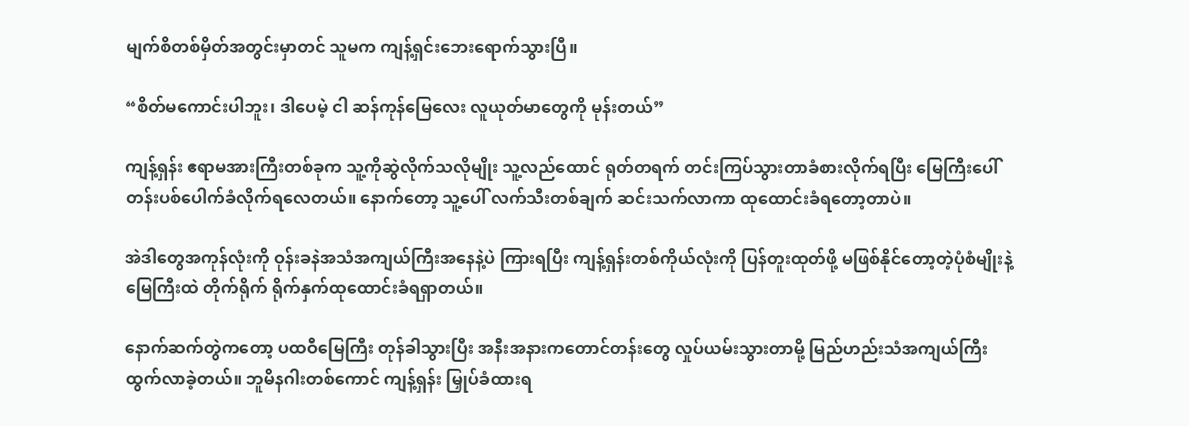မျက်စိတစ်မှိတ်အတွင်းမှာတင် သူမက ကျန့်ရှင်းဘေးရောက်သွားပြီ။

“စိတ်မကောင်းပါဘူး၊ ဒါပေမဲ့ ငါ ဆန်ကုန်မြေလေး လူယုတ်မာတွေကို မုန်းတယ်”

ကျန့်ရှန်း ဧရာမအားကြီးတစ်ခုက သူ့ကိုဆွဲလိုက်သလိုမျိုး သူ့လည်ထောင် ရုတ်တရက် တင်းကြပ်သွားတာခံစားလိုက်ရပြီး မြေကြီးပေါ် တန်းပစ်ပေါက်ခံလိုက်ရလေတယ်။ နောက်တော့ သူ့ပေါ် လက်သီးတစ်ချက် ဆင်းသက်လာကာ ထုထောင်းခံရတော့တာပဲ။

အဲဒါတွေအကုန်လုံးကို ဝုန်းခနဲအသံအကျယ်ကြီးအနေနဲ့ပဲ ကြားရပြီး ကျန့်ရှန်းတစ်ကိုယ်လုံးကို ပြန်တူးထုတ်ဖို့ မဖြစ်နိုင်တော့တဲ့ပုံစံမျိုးနဲ့ မြေကြီးထဲ တိုက်ရိုက် ရိုက်နှက်ထုထောင်းခံရရှာတယ်။

နောက်ဆက်တွဲကတော့ ပထဝီမြေကြီး တုန်ခါသွားပြီး အနီးအနားကတောင်တန်းတွေ လှုပ်ယမ်းသွားတာမို့ မြည်ဟည်းသံအကျယ်ကြီး ထွက်လာခဲ့တယ်။ ဘူမိနဂါးတစ်ကောင် ကျန့်ရှန်း မြှုပ်ခံထားရ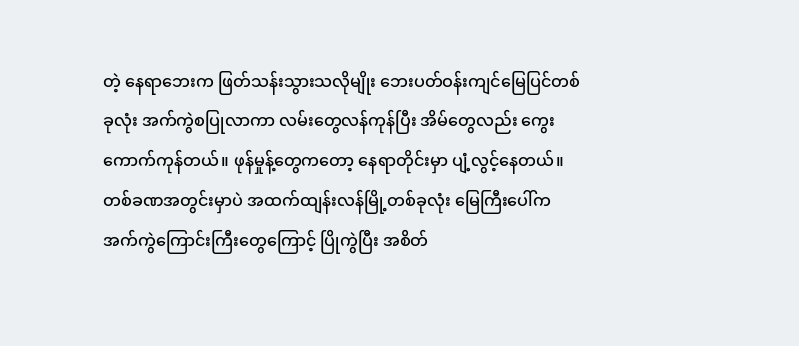တဲ့ နေရာဘေးက ဖြတ်သန်းသွားသလိုမျိုး ဘေးပတ်ဝန်းကျင်မြေပြင်တစ်ခုလုံး အက်ကွဲစပြုလာကာ လမ်းတွေလန်ကုန်ပြီး အိမ်တွေလည်း ကွေးကောက်ကုန်တယ်။ ဖုန်မှုန့်တွေကတော့ နေရာတိုင်းမှာ ပျံ့လွင့်နေ‌တယ်။ တစ်ခဏအတွင်းမှာပဲ အထက်ထျန်းလန်မြို့တစ်ခုလုံး မြေကြီးပေါ်က အက်ကွဲကြောင်းကြီးတွေကြောင့် ပြိုကွဲပြီး အစိတ်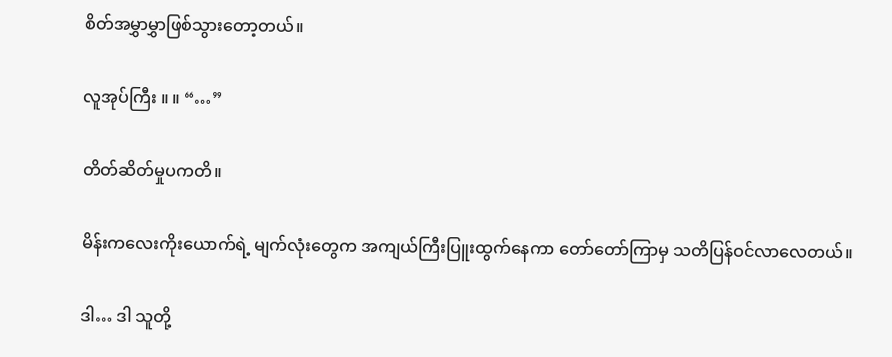စိတ်အမွှာမွှာဖြစ်သွားတော့တယ်။

လူအုပ်ကြီး ။ ။ “…”

တိတ်ဆိတ်မှုပကတိ။

မိန်းကလေးကိုးယောက်ရဲ့ မျက်လုံးတွေက အကျယ်ကြီးပြူးထွက်နေကာ တော်တော်ကြာမှ သတိပြန်ဝင်လာလေတယ်။

ဒါ… ဒါ သူတို့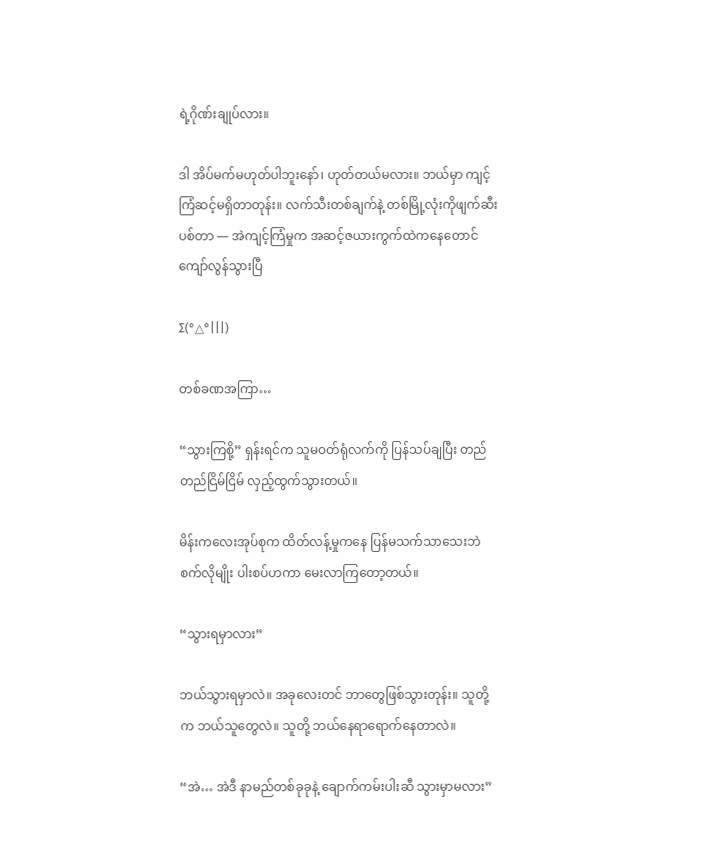ရဲ့ဂိုဏ်းချုပ်လား။

ဒါ အိပ်မက်မဟုတ်ပါဘူးနော်၊ ဟုတ်တယ်မလား။ ဘယ်မှာ ကျင့်ကြံဆင့်မရှိတာတုန်း။ လက်သီးတစ်ချက်နဲ့ တစ်မြို့လုံးကိုဖျက်ဆီးပစ်တာ — အဲကျင့်ကြံမှုက အဆင့်ဇယားကွက်ထဲကနေတောင် ကျော်လွန်သွားပြီ

Σ(°△°|||)

တစ်ခဏအကြာ…

“သွားကြစို့” ရှန်းရင်က သူမဝတ်ရုံလက်ကို ပြန်သပ်ချပြီး တည်တည်ငြိမ်ငြိမ် လှည့်ထွက်သွားတယ်။

မိန်းကလေးအုပ်စုက ထိတ်လန့်မှုကနေ ပြန်မသက်သာသေးဘဲ စက်လိုမျိုး ပါးစပ်ဟကာ မေးလာကြတော့တယ်။

“သွားရမှာလား”

ဘယ်သွားရမှာလဲ။ အခုလေးတင် ဘာတွေဖြစ်သွားတုန်း။ သူတို့က ဘယ်သူတွေလဲ။ သူတို့ ဘယ်နေရာရောက်နေတာလဲ။

“အဲ… အဲဒီ နာမည်တစ်ခုခုနဲ့ ချောက်ကမ်းပါးဆီ သွားမှာမလား”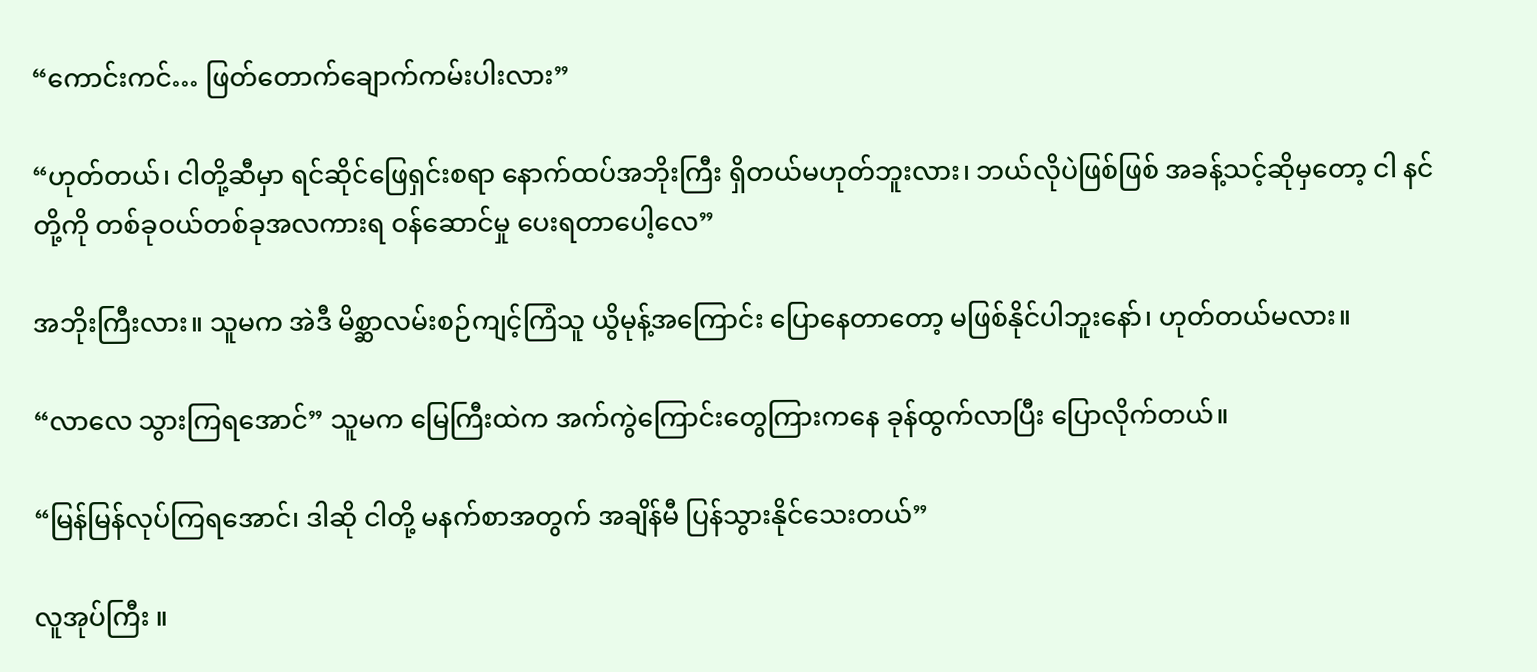“ကောင်းကင်… ဖြတ်တောက်ချောက်ကမ်းပါးလား”

“ဟုတ်တယ်၊ ငါတို့ဆီမှာ ရင်ဆိုင်ဖြေရှင်းစရာ နောက်ထပ်အဘိုးကြီး ရှိတယ်မဟုတ်ဘူးလား၊ ဘယ်လိုပဲဖြစ်ဖြစ် အခန့်သင့်ဆိုမှတော့ ငါ နင်တို့ကို တစ်ခုဝယ်တစ်ခုအလကားရ ဝန်ဆောင်မှု ပေးရတာပေါ့လေ”

အဘိုးကြီးလား။ သူမက အဲဒီ မိစ္ဆာလမ်းစဉ်ကျင့်ကြံသူ ယွိမုန့်အကြောင်း ပြောနေတာတော့ မဖြစ်နိုင်ပါဘူးနော်၊ ဟုတ်တယ်မလား။

“လာလေ သွားကြရအောင်” သူမက မြေကြီးထဲက အက်ကွဲကြောင်းတွေကြားကနေ ခုန်ထွက်လာပြီး ပြောလိုက်တယ်။

“မြန်မြန်လုပ်ကြရအောင်၊ ဒါဆို ငါတို့ မနက်စာအတွက် အချိန်မီ ပြန်သွားနိုင်သေးတယ်”

လူအုပ်ကြီး ။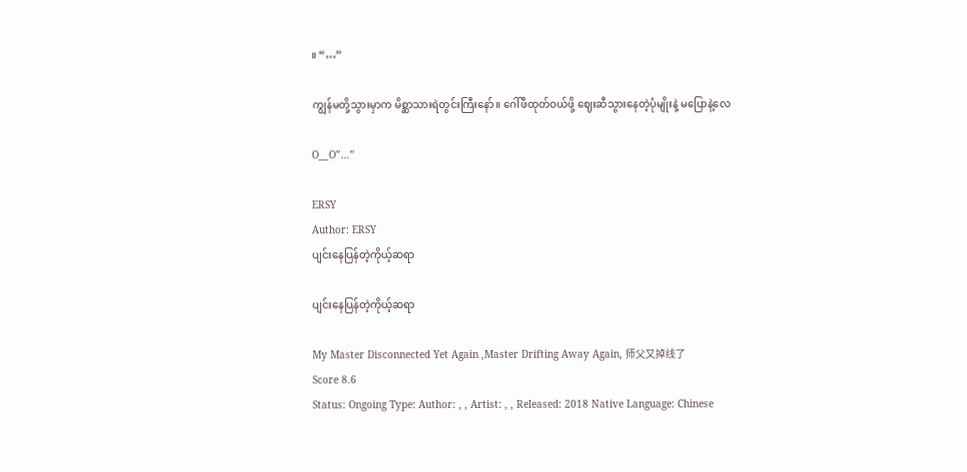။ “…”

ကျွန်မတို့သွားမှာက မိစ္ဆာသားရဲတွင်းကြီးနော်။ ဂေါ်ဖီထုတ်ဝယ်ဖို့ ဈေးဆီသွားနေတဲ့ပုံမျိုးနဲ့ မပြောနဲ့လေ

O__O”…”

ERSY
Author: ERSY
ပျင်းနေပြန်တဲ့ကိုယ့်ဆရာ

ပျင်းနေပြန်တဲ့ကိုယ့်ဆရာ

My Master Disconnected Yet Again ,Master Drifting Away Again, 师父又掉线了
Score 8.6
Status: Ongoing Type: Author: , , Artist: , , Released: 2018 Native Language: Chinese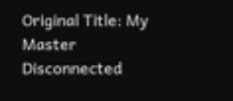Original Title: My Master Disconnected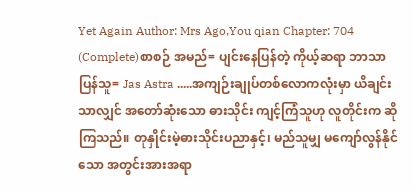Yet Again Author: Mrs Ago,You qian Chapter: 704 (Complete)စာစဉ် အမည်= ပျင်းနေပြန်တဲ့ ကိုယ့်ဆရာ ဘာသာပြန်သူ= Jas Astra .....အကျဉ်းချုပ်တစ်လောကလုံးမှာ ယိချင်းသာလျှင် အတော်ဆုံးသော ဓားသိုင်း ကျင့်ကြံသူဟု လူတိုင်းက ဆိုကြသည်။ တုနှိုင်းမဲ့ဓားသိုင်းပညာနှင့်၊ မည်သူမျှ မကျော်လွန်နိုင်သော အတွင်းအားအရာ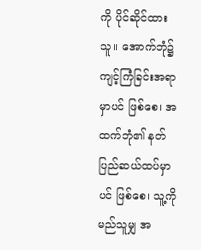ကို ပိုင်ဆိုင်ထားသူ။ အောက်ဘုံ၌ ကျင့်ကြံခြင်းအရာမှာပင် ဖြစ်စေ၊ အထက်ဘုံ၏ နတ်ပြည်ဆယ်ထပ်မှာပင် ဖြစ်စေ၊ သူ့ကို မည်သူမျှ အ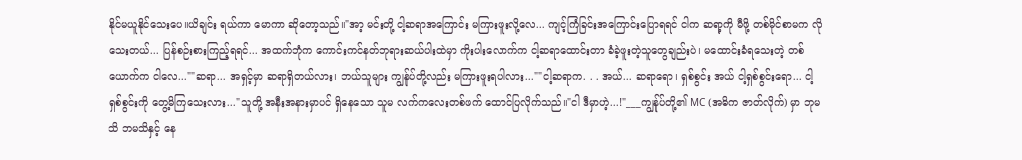နိုင်မယူနိုင်သေးပေ။ယိချင်း ရယ်ကာ မောကာ ဆိုတော့သည်။"အာ့ မင်းတို့ ငါ့ဆရာအကြောင်း မကြားဖူးလို့လေ... ကျင့်ကြံခြင်းအကြောင်းပြောရရင် ငါက ဆရာ့ကို မီဖို့ တစ်မိုင်စာမက လိုသေးတယ်... ပြန်စဉ်းစားကြည့်ရရင်... အထက်ဘုံက ကောင်းကင်နတ်ဘုရားဆယ်ပါးထဲမှာ ကိုးပါးလောက်က ငါ့ဆရာထောင်းတာ ခံခဲ့ဖူးတဲ့သူတွေချည်းပဲ၊ မထောင်းခံရသေးတဲ့ တစ်ယောက်က ငါလေ...""ဆရာ... အရှင့်မှာ ဆရာရှိတယ်လား၊ ဘယ်သူများ ကျွန်ုပ်တို့လည်း မကြားဖူးရပါလား...""ငါ့ဆရာက. . . အယ်... ဆရာရော၊ ရှစ်စွင်း အယ် ငါ့ရှစ်စွင်းရော... ငါ့ရှစ်စွင်းကို တွေ့မိကြသေးလား..."သူတို့ အနီးအနားမှာပင် ရှိနေသော သူမ လက်ကလေးတစ်ဖက် ထောင်ပြလိုက်သည်။"ငါ ဒီမှာဟဲ့...!"___ကျွန်ုပ်တို့၏ MC (အဓိက ဇာတ်လိုက်) မှာ ဘုမသိ ဘမသိနှင့် နေ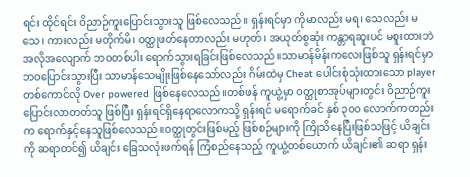ရင်း ထိုင်ရင်း ဝိညာဉ်ကူးပြောင်းသွားသူ ဖြစ်လေသည်။ ရှန်းရင်မှာ ကိုမာလည်း မရ၊ သေလည်း မသေ၊ ကားလည်း မတိုက်မိ၊ ဝတ္ထုဖတ်နေတာလည်း မဟုတ်၊ အယုတ်စွဆုံး ကန္တာရဆူးပင် မစူးထားဘဲ အလိုအလျောက် ဘဝတစ်ပါး ရောက်သွားရခြင်းဖြစ်လေသည်။သာမာန်မိန်းကလေးဖြစ်သူ ရှန်းရင်မှာ ဘဝပြောင်းသွားပြီး သာမာန်သေမျိုးဖြစ်နေသော်လည်း ဂိမ်းထဲမှ Cheat ပေါင်းစုံသုံးထားသော player တစ်ကောင်လို Over powered ဖြစ်နေလေသည်။တစ်ဖန် ကူယွဲ့မှာ ဝတ္ထုစာအုပ်များတွင်း ဝိညာဉ်ကူးပြောင်းလာတတ်သူ ဖြစ်ပြီး ရှန်းရင်ရှိနေရာလောကသို့ ရှန်းရင် မရောက်ခင် နှစ် ၃၀၀ လောက်ကတည်းက ရောက်နှင့်နေသူဖြစ်လေသည်။ဝတ္ထုတွင်းဖြစ်မည့် ဖြစ်စဉ်များကို ကြိုသိနေပြီးဖြစ်သဖြင့် ယိချင်းကို ဆရာတင်၍ ယိချင်း ခြေသလုံးဖက်ရန် ကြံစည်နေသည့် ကူယွဲ့တစ်ယောက် ယိချင်း၏ ဆရာ ရှန်း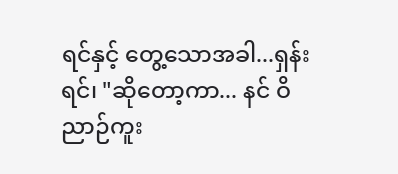ရင်နှင့် တွေ့သောအခါ...ရှန်းရင်၊ "ဆိုတော့ကာ... နင် ဝိညာဉ်ကူး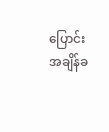ပြောင်း အချိန်ခ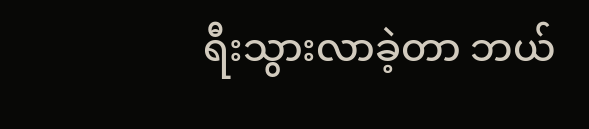ရီးသွားလာခဲ့တာ ဘယ်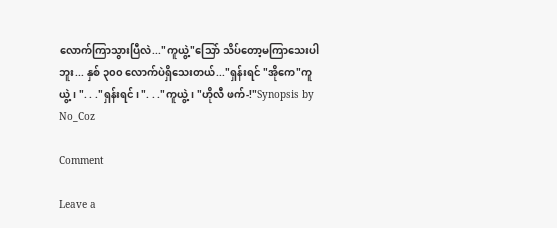လောက်ကြာသွားပြီလဲ..."ကူယွဲ့"သြော် သိပ်တော့မကြာသေးပါဘူး... နှစ် ၃၀၀ လောက်ပဲရှိသေးတယ်..."ရှန်းရင် "အိုကေ"ကူယွဲ့၊ ". . ."ရှန်းရင်၊ ". . ."ကူယွဲ့၊ "ဟိုလီ ဖက်-!"Synopsis by No_Coz

Comment

Leave a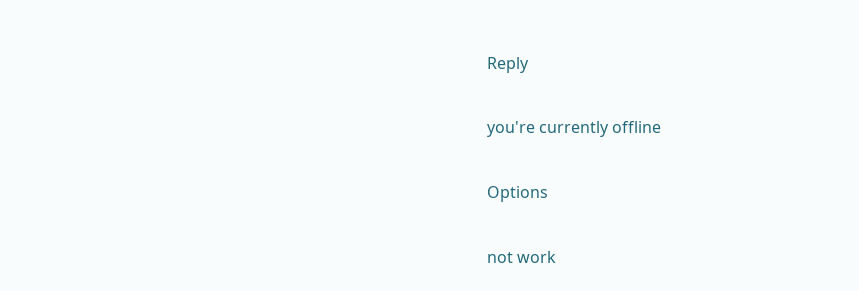Reply

you're currently offline

Options

not work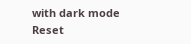with dark mode
Reset